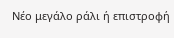Νέο μεγάλο ράλι ή επιστροφή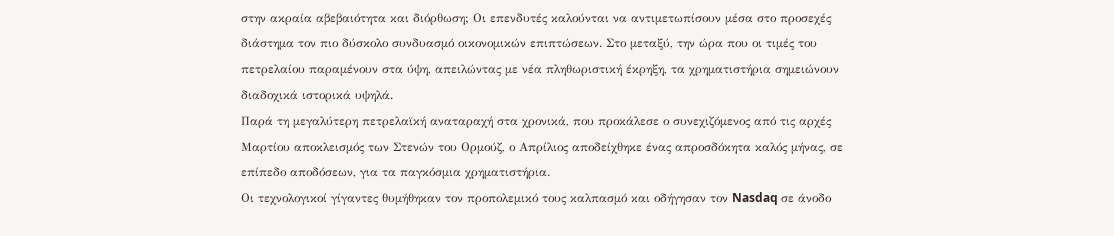στην ακραία αβεβαιότητα και διόρθωση; Οι επενδυτές καλούνται να αντιμετωπίσουν μέσα στο προσεχές διάστημα τον πιο δύσκολο συνδυασμό οικονομικών επιπτώσεων. Στο μεταξύ, την ώρα που οι τιμές του πετρελαίου παραμένουν στα ύψη, απειλώντας με νέα πληθωριστική έκρηξη, τα χρηματιστήρια σημειώνουν διαδοχικά ιστορικά υψηλά.
Παρά τη μεγαλύτερη πετρελαϊκή αναταραχή στα χρονικά, που προκάλεσε ο συνεχιζόμενος από τις αρχές Μαρτίου αποκλεισμός των Στενών του Ορμούζ, ο Απρίλιος αποδείχθηκε ένας απροσδόκητα καλός μήνας, σε επίπεδο αποδόσεων, για τα παγκόσμια χρηματιστήρια.
Οι τεχνολογικοί γίγαντες θυμήθηκαν τον προπολεμικό τους καλπασμό και οδήγησαν τον Nasdaq σε άνοδο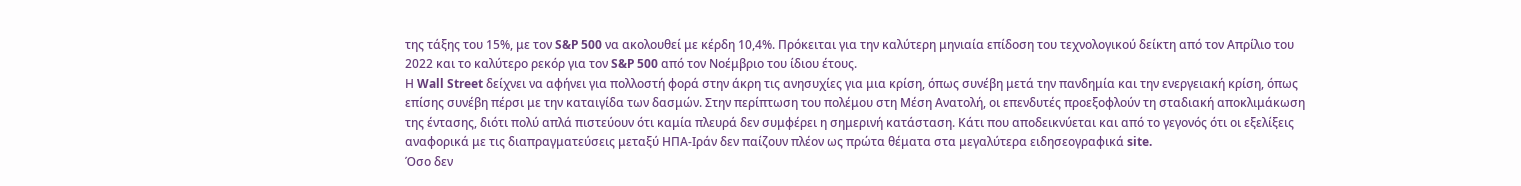της τάξης του 15%, με τον S&P 500 να ακολουθεί με κέρδη 10,4%. Πρόκειται για την καλύτερη μηνιαία επίδοση του τεχνολογικού δείκτη από τον Απρίλιο του 2022 και το καλύτερο ρεκόρ για τον S&P 500 από τον Νοέμβριο του ίδιου έτους.
Η Wall Street δείχνει να αφήνει για πολλοστή φορά στην άκρη τις ανησυχίες για μια κρίση, όπως συνέβη μετά την πανδημία και την ενεργειακή κρίση, όπως επίσης συνέβη πέρσι με την καταιγίδα των δασμών. Στην περίπτωση του πολέμου στη Μέση Ανατολή, οι επενδυτές προεξοφλούν τη σταδιακή αποκλιμάκωση της έντασης, διότι πολύ απλά πιστεύουν ότι καμία πλευρά δεν συμφέρει η σημερινή κατάσταση. Κάτι που αποδεικνύεται και από το γεγονός ότι οι εξελίξεις αναφορικά με τις διαπραγματεύσεις μεταξύ ΗΠΑ-Ιράν δεν παίζουν πλέον ως πρώτα θέματα στα μεγαλύτερα ειδησεογραφικά site.
Όσο δεν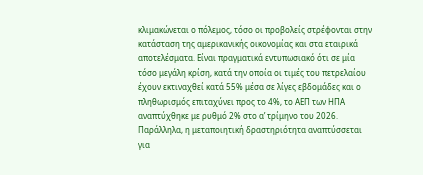κλιμακώνεται ο πόλεμος, τόσο οι προβολείς στρέφονται στην κατάσταση της αμερικανικής οικονομίας και στα εταιρικά αποτελέσματα. Είναι πραγματικά εντυπωσιακό ότι σε μία τόσο μεγάλη κρίση, κατά την οποία οι τιμές του πετρελαίου έχουν εκτιναχθεί κατά 55% μέσα σε λίγες εβδομάδες και ο πληθωρισμός επιταχύνει προς το 4%, το ΑΕΠ των ΗΠΑ αναπτύχθηκε με ρυθμό 2% στο α’ τρίμηνο του 2026. Παράλληλα, η μεταποιητική δραστηριότητα αναπτύσσεται για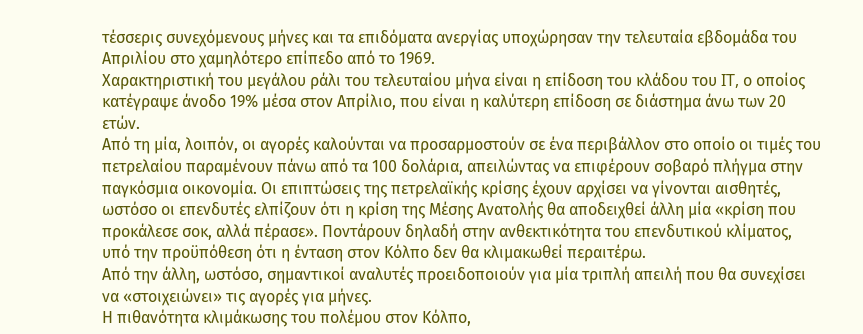τέσσερις συνεχόμενους μήνες και τα επιδόματα ανεργίας υποχώρησαν την τελευταία εβδομάδα του Απριλίου στο χαμηλότερο επίπεδο από το 1969.
Χαρακτηριστική του μεγάλου ράλι του τελευταίου μήνα είναι η επίδοση του κλάδου του IT, ο οποίος κατέγραψε άνοδο 19% μέσα στον Απρίλιο, που είναι η καλύτερη επίδοση σε διάστημα άνω των 20 ετών.
Από τη μία, λοιπόν, οι αγορές καλούνται να προσαρμοστούν σε ένα περιβάλλον στο οποίο οι τιμές του πετρελαίου παραμένουν πάνω από τα 100 δολάρια, απειλώντας να επιφέρουν σοβαρό πλήγμα στην παγκόσμια οικονομία. Οι επιπτώσεις της πετρελαϊκής κρίσης έχουν αρχίσει να γίνονται αισθητές, ωστόσο οι επενδυτές ελπίζουν ότι η κρίση της Μέσης Ανατολής θα αποδειχθεί άλλη μία «κρίση που προκάλεσε σοκ, αλλά πέρασε». Ποντάρουν δηλαδή στην ανθεκτικότητα του επενδυτικού κλίματος, υπό την προϋπόθεση ότι η ένταση στον Κόλπο δεν θα κλιμακωθεί περαιτέρω.
Από την άλλη, ωστόσο, σημαντικοί αναλυτές προειδοποιούν για μία τριπλή απειλή που θα συνεχίσει να «στοιχειώνει» τις αγορές για μήνες.
Η πιθανότητα κλιμάκωσης του πολέμου στον Κόλπο,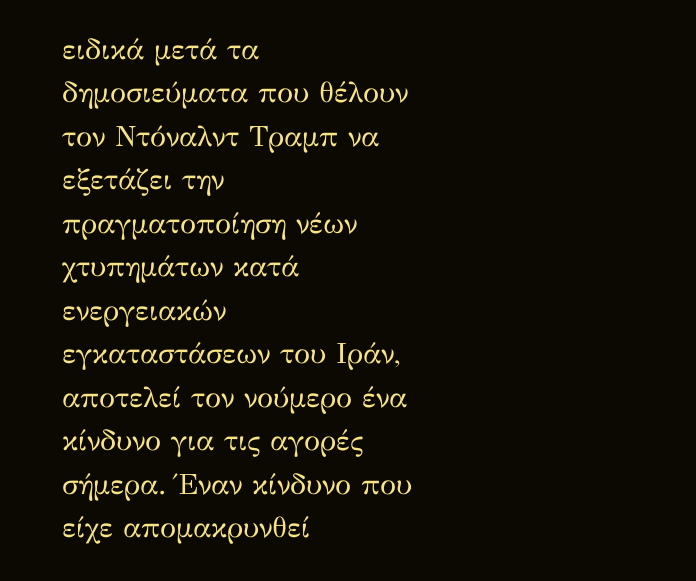ειδικά μετά τα δημοσιεύματα που θέλουν τον Ντόναλντ Τραμπ να εξετάζει την πραγματοποίηση νέων χτυπημάτων κατά ενεργειακών εγκαταστάσεων του Ιράν, αποτελεί τον νούμερο ένα κίνδυνο για τις αγορές σήμερα. Έναν κίνδυνο που είχε απομακρυνθεί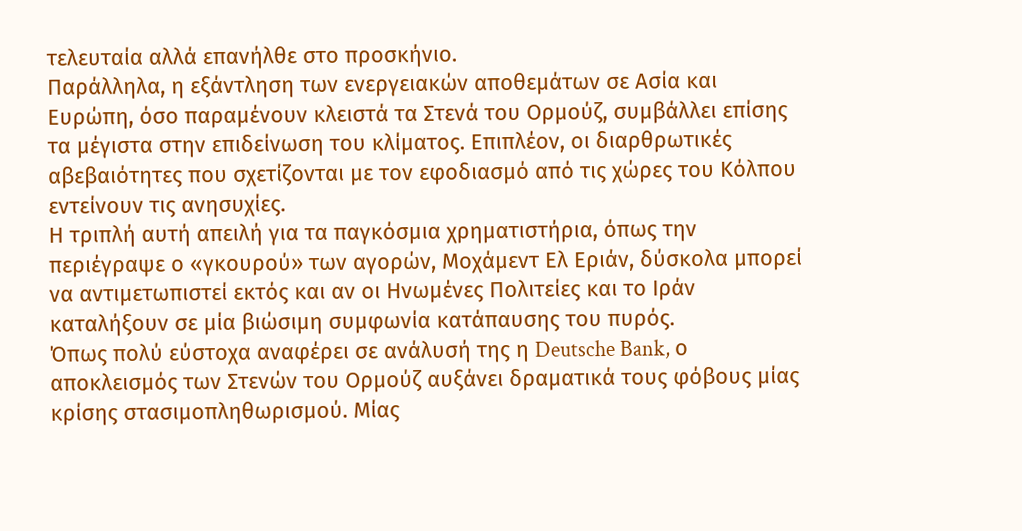τελευταία αλλά επανήλθε στο προσκήνιο.
Παράλληλα, η εξάντληση των ενεργειακών αποθεμάτων σε Ασία και Ευρώπη, όσο παραμένουν κλειστά τα Στενά του Ορμούζ, συμβάλλει επίσης τα μέγιστα στην επιδείνωση του κλίματος. Επιπλέον, οι διαρθρωτικές αβεβαιότητες που σχετίζονται με τον εφοδιασμό από τις χώρες του Κόλπου εντείνουν τις ανησυχίες.
Η τριπλή αυτή απειλή για τα παγκόσμια χρηματιστήρια, όπως την περιέγραψε ο «γκουρού» των αγορών, Μοχάμεντ Ελ Εριάν, δύσκολα μπορεί να αντιμετωπιστεί εκτός και αν οι Ηνωμένες Πολιτείες και το Ιράν καταλήξουν σε μία βιώσιμη συμφωνία κατάπαυσης του πυρός.
Όπως πολύ εύστοχα αναφέρει σε ανάλυσή της η Deutsche Bank, ο αποκλεισμός των Στενών του Ορμούζ αυξάνει δραματικά τους φόβους μίας κρίσης στασιμοπληθωρισμού. Μίας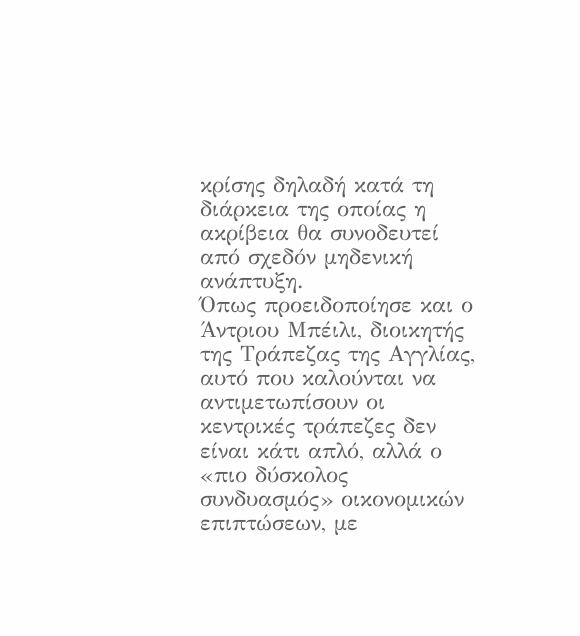κρίσης δηλαδή κατά τη διάρκεια της οποίας η ακρίβεια θα συνοδευτεί από σχεδόν μηδενική ανάπτυξη.
Όπως προειδοποίησε και ο Άντριου Μπέιλι, διοικητής της Τράπεζας της Αγγλίας, αυτό που καλούνται να αντιμετωπίσουν οι κεντρικές τράπεζες δεν είναι κάτι απλό, αλλά ο «πιο δύσκολος συνδυασμός» οικονομικών επιπτώσεων, με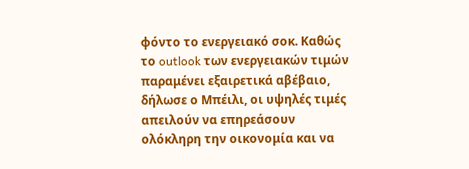φόντο το ενεργειακό σοκ. Καθώς το outlook των ενεργειακών τιμών παραμένει εξαιρετικά αβέβαιο, δήλωσε ο Μπέιλι, οι υψηλές τιμές απειλούν να επηρεάσουν ολόκληρη την οικονομία και να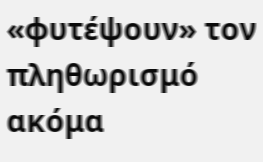«φυτέψουν» τον πληθωρισμό ακόμα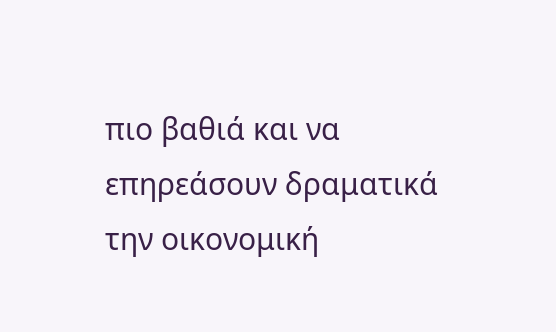πιο βαθιά και να επηρεάσουν δραματικά την οικονομική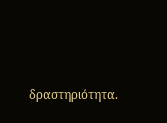δραστηριότητα.